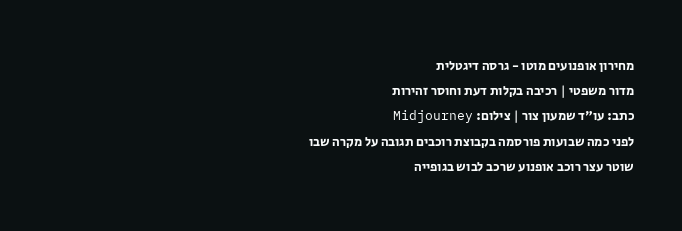מחירון אופנועים מוטו - גרסה דיגטלית
מדור משפטי | רכיבה בקלות דעת וחוסר זהירות
כתב: עו"ד שמעון צור | צילום: Midjourney
לפני כמה שבועות פורסמה בקבוצת רוכבים תגובה על מקרה שבו שוטר עצר רוכב אופנוע שרכב לבוש בגופייה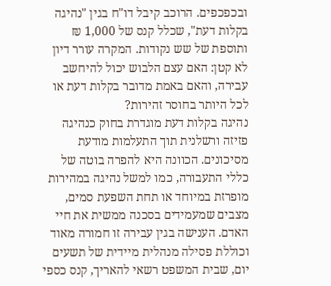ובכפכפים. הרוכב קיבל דו"ח בגין "נהיגה בקלות דעת", שכלל קנס של 1,000 ₪ ותוספת של שש נקודות. המקרה עורר דיון לא קטן: האם עצם הלבוש יכול להיחשב עבירה, והאם באמת מדובר בקלות דעת או לכל היותר בחוסר זהירות?
נהיגה בקלות דעת מוגדרת בחוק כנהיגה פזיזה ורשלנית תוך התעלמות מודעת מסיכונים. הכוונה היא להפרה בוטה של כללי התעבורה, כמו למשל נהיגה במהירות מופרזת במיוחד או תחת השפעת סמים, מצבים שמעמידים בסכנה ממשית את חיי האדם. הענישה בגין עבירה זו חמורה מאוד וכוללת פסילה מנהלית מיידית של תשעים יום, שבית המשפט רשאי להאריך, קנס כספי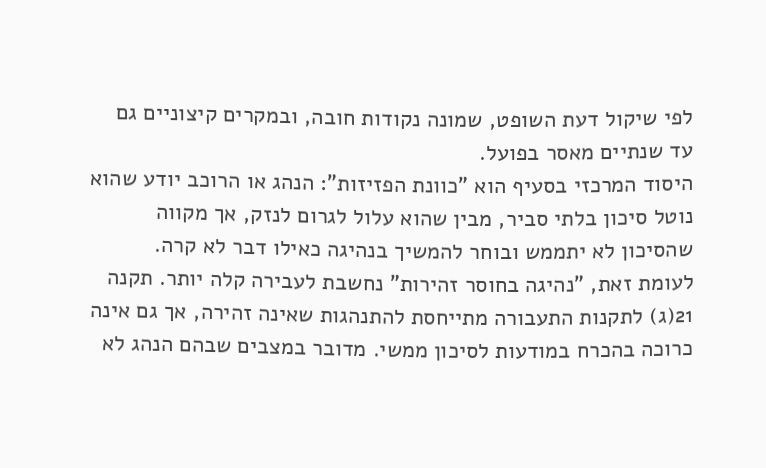לפי שיקול דעת השופט, שמונה נקודות חובה, ובמקרים קיצוניים גם עד שנתיים מאסר בפועל.
היסוד המרכזי בסעיף הוא "כוונת הפזיזות": הנהג או הרוכב יודע שהוא נוטל סיכון בלתי סביר, מבין שהוא עלול לגרום לנזק, אך מקווה שהסיכון לא יתממש ובוחר להמשיך בנהיגה כאילו דבר לא קרה.
לעומת זאת, "נהיגה בחוסר זהירות" נחשבת לעבירה קלה יותר. תקנה 21(ג) לתקנות התעבורה מתייחסת להתנהגות שאינה זהירה, אך גם אינה כרוכה בהכרח במודעות לסיכון ממשי. מדובר במצבים שבהם הנהג לא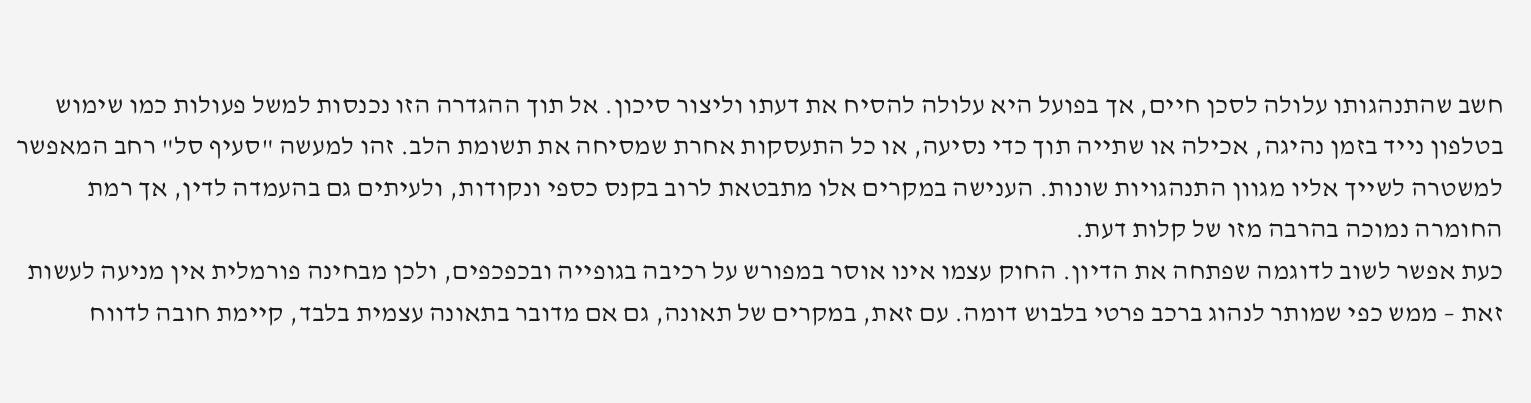חשב שהתנהגותו עלולה לסכן חיים, אך בפועל היא עלולה להסיח את דעתו וליצור סיכון. אל תוך ההגדרה הזו נכנסות למשל פעולות כמו שימוש בטלפון נייד בזמן נהיגה, אכילה או שתייה תוך כדי נסיעה, או כל התעסקות אחרת שמסיחה את תשומת הלב. זהו למעשה "סעיף סל" רחב המאפשר למשטרה לשייך אליו מגוון התנהגויות שונות. הענישה במקרים אלו מתבטאת לרוב בקנס כספי ונקודות, ולעיתים גם בהעמדה לדין, אך רמת החומרה נמוכה בהרבה מזו של קלות דעת.
כעת אפשר לשוב לדוגמה שפתחה את הדיון. החוק עצמו אינו אוסר במפורש על רכיבה בגופייה ובכפכפים, ולכן מבחינה פורמלית אין מניעה לעשות זאת – ממש כפי שמותר לנהוג ברכב פרטי בלבוש דומה. עם זאת, במקרים של תאונה, גם אם מדובר בתאונה עצמית בלבד, קיימת חובה לדווח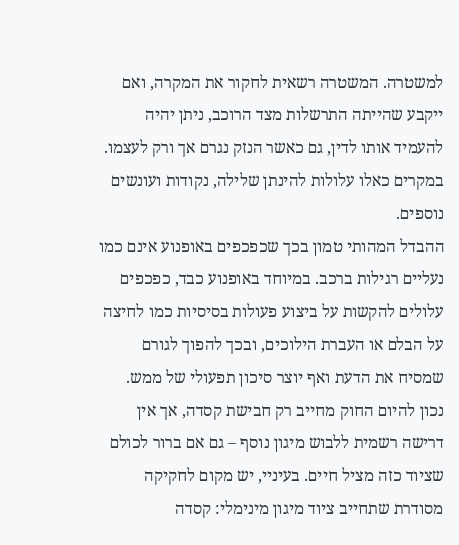למשטרה. המשטרה רשאית לחקור את המקרה, ואם ייקבע שהייתה התרשלות מצד הרוכב, ניתן יהיה להעמיד אותו לדין, גם כאשר הנזק נגרם אך ורק לעצמו. במקרים כאלו עלולות להינתן שלילה, נקודות ועונשים נוספים.
ההבדל המהותי טמון בכך שכפכפים באופנוע אינם כמו נעליים רגילות ברכב. במיוחד באופנוע כבד, כפכפים עלולים להקשות על ביצוע פעולות בסיסיות כמו לחיצה על הבלם או העברת הילוכים, ובכך להפוך לגורם שמסיח את הדעת ואף יוצר סיכון תפעולי של ממש.
נכון להיום החוק מחייב רק חבישת קסדה, אך אין דרישה רשמית ללבוש מיגון נוסף – גם אם ברור לכולם שציוד כזה מציל חיים. בעיניי, יש מקום לחקיקה מסודרת שתחייב ציוד מיגון מינימלי: קסדה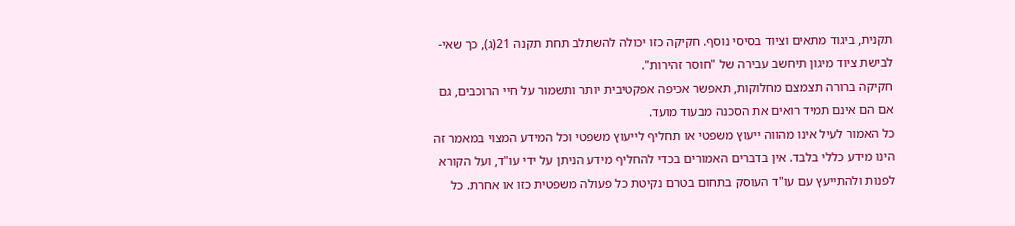תקנית, ביגוד מתאים וציוד בסיסי נוסף. חקיקה כזו יכולה להשתלב תחת תקנה 21(ג), כך שאי-לבישת ציוד מיגון תיחשב עבירה של "חוסר זהירות".
חקיקה ברורה תצמצם מחלוקות, תאפשר אכיפה אפקטיבית יותר ותשמור על חיי הרוכבים, גם אם הם אינם תמיד רואים את הסכנה מבעוד מועד.
כל האמור לעיל אינו מהווה ייעוץ משפטי או תחליף לייעוץ משפטי וכל המידע המצוי במאמר זה הינו מידע כללי בלבד. אין בדברים האמורים בכדי להחליף מידע הניתן על ידי עו"ד, ועל הקורא לפנות ולהתייעץ עם עו"ד העוסק בתחום בטרם נקיטת כל פעולה משפטית כזו או אחרת. כל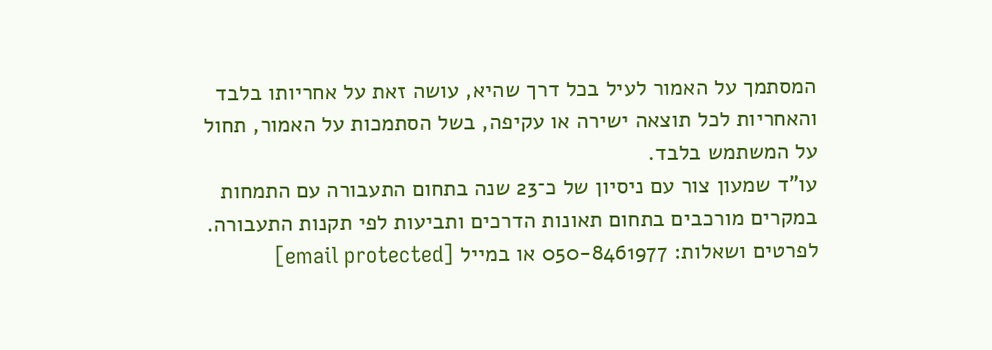המסתמך על האמור לעיל בכל דרך שהיא, עושה זאת על אחריותו בלבד והאחריות לכל תוצאה ישירה או עקיפה, בשל הסתמכות על האמור, תחול על המשתמש בלבד.
עו"ד שמעון צור עם ניסיון של כ־23 שנה בתחום התעבורה עם התמחות במקרים מורכבים בתחום תאונות הדרכים ותביעות לפי תקנות התעבורה.
לפרטים ושאלות: 050-8461977 או במייל [email protected]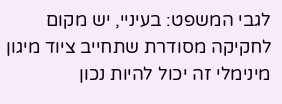לגבי המשפט: בעיניי, יש מקום לחקיקה מסודרת שתחייב ציוד מיגון מינימלי זה יכול להיות נכון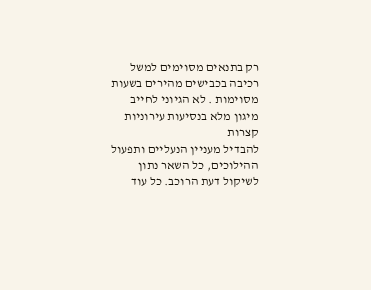רק בתנאים מסוימים למשל רכיבה בכבישים מהירים בשעות מסוימות . לא הגיוני לחייב מיגון מלא בנסיעות עירוניות קצרות
להבדיל מעניין הנעליים ותפעול ההילוכים, כל השאר נתון לשיקול דעת הרוכב. כל עוד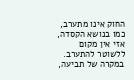החוק אינו מתערב, כמו בנושא הקסדה, אזי אין מקום ללשוטר להתערב. במקרה של תביעה,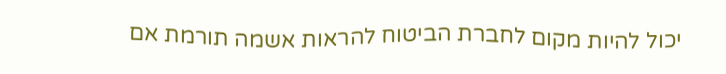יכול להיות מקום לחברת הביטוח להראות אשמה תורמת אם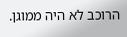הרוכב לא היה ממוגן.